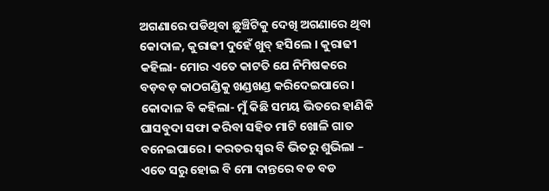ଅଗଣାରେ ପଡିଥିବା ଛୁଞ୍ଚିଟିକୁ ଦେଖି ଅଗଣାରେ ଥିବା କୋଦାଳ, କୁରାଢୀ ଦୁହେଁ ଖୁବ୍ ହସିଲେ । କୁରାଢୀ କହିଲା- ମୋର ଏତେ କାଟତି ଯେ ନିମିଷକରେ ବଡ଼ବଡ଼ କାଠଗଣ୍ଡିକୁ ଖଣ୍ଡଖଣ୍ଡ କରିଦେଇପାରେ । କୋଦାଳ ବି କହିଲା- ମୁଁ କିଛି ସମୟ ଭିତରେ ହାଣିକି ଘାସବୁଦା ସଫା କରିବା ସହିତ ମାଟି ଖୋଳି ଗାତ ବନେଇପାରେ । କରତର ସ୍ୱର ବି ଭିତରୁ ଶୁଭିଲା – ଏତେ ସରୁ ହୋଇ ବି ମୋ ଦାନ୍ତରେ ବଡ ବଡ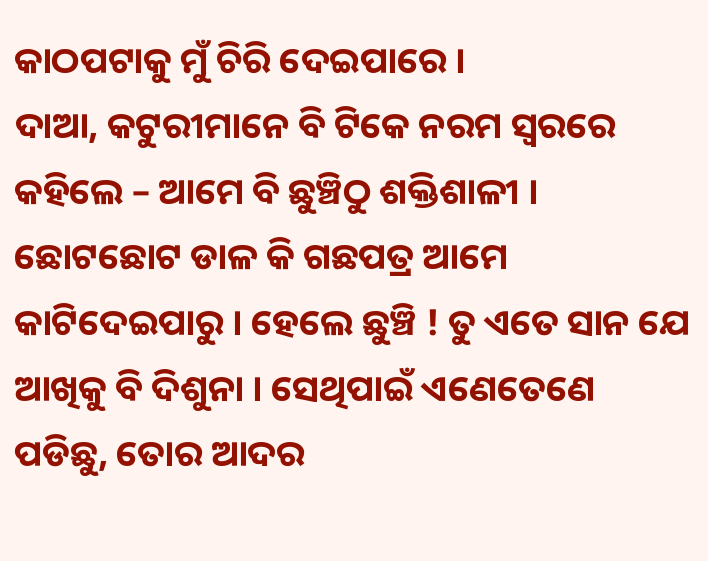କାଠପଟାକୁ ମୁଁ ଚିରି ଦେଇପାରେ ।
ଦାଆ, କଟୁରୀମାନେ ବି ଟିକେ ନରମ ସ୍ୱରରେ କହିଲେ – ଆମେ ବି ଛୁଞ୍ଚିଠୁ ଶକ୍ତିଶାଳୀ । ଛୋଟଛୋଟ ଡାଳ କି ଗଛପତ୍ର ଆମେ କାଟିଦେଇପାରୁ । ହେଲେ ଛୁଞ୍ଚି ! ତୁ ଏତେ ସାନ ଯେ ଆଖିକୁ ବି ଦିଶୁନା । ସେଥିପାଇଁ ଏଣେତେଣେ ପଡିଛୁ, ତୋର ଆଦର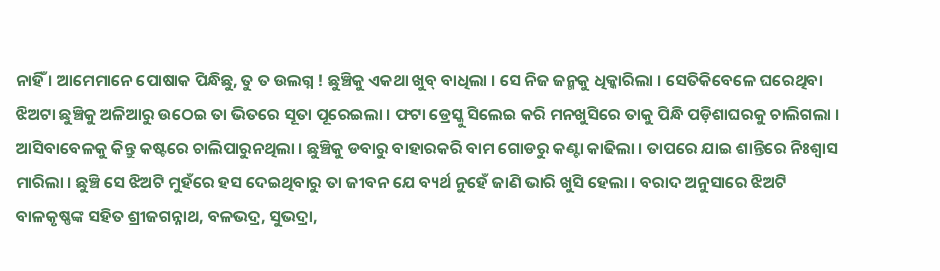ନାହିଁ । ଆମେମାନେ ପୋଷାକ ପିନ୍ଧିଛୁ, ତୁ ତ ଉଲଗ୍ନ ! ଛୁଞ୍ଚିକୁ ଏକଥା ଖୁବ୍ ବାଧିଲା । ସେ ନିଜ ଜନ୍ମକୁ ଧିକ୍କାରିଲା । ସେତିକିବେଳେ ଘରେଥିବା ଝିଅଟା ଛୁଞ୍ଚିକୁ ଅଳିଆରୁ ଉଠେଇ ତା ଭିତରେ ସୂତା ପୂରେଇଲା । ଫଟା ଡ୍ରେସ୍କୁ ସିଲେଇ କରି ମନଖୁସିରେ ତାକୁ ପିନ୍ଧି ପଡ଼ିଶାଘରକୁ ଚାଲିଗଲା ।
ଆସିବାବେଳକୁ କିନ୍ତୁ କଷ୍ଟରେ ଚାଲିପାରୁନଥିଲା । ଛୁଞ୍ଚିକୁ ଡବାରୁ ବାହାରକରି ବାମ ଗୋଡରୁ କଣ୍ଟା କାଢିଲା । ତାପରେ ଯାଇ ଶାନ୍ତିରେ ନିଃଶ୍ୱାସ ମାରିଲା । ଛୁଞ୍ଚି ସେ ଝିଅଟି ମୁହଁରେ ହସ ଦେଇଥିବାରୁ ତା ଜୀବନ ଯେ ବ୍ୟର୍ଥ ନୁହେଁ ଜାଣି ଭାରି ଖୁସି ହେଲା । ବରାଦ ଅନୁସାରେ ଝିଅଟି ବାଳକୃଷ୍ଣଙ୍କ ସହିତ ଶ୍ରୀଜଗନ୍ନାଥ, ବଳଭଦ୍ର, ସୁଭଦ୍ରା,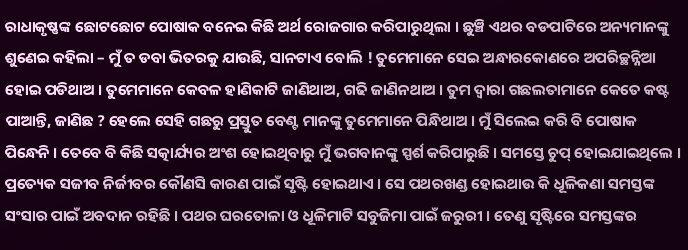ରାଧାକୃଷ୍ଣଙ୍କ ଛୋଟଛୋଟ ପୋଷାକ ବନେଇ କିଛି ଅର୍ଥ ରୋଜଗାର କରିପାରୁଥିଲା । ଛୁଞ୍ଚି ଏଥର ବଡପାଟିରେ ଅନ୍ୟମାନଙ୍କୁ ଶୁଣେଇ କହିଲା – ମୁଁ ତ ଡବା ଭିତରକୁ ଯାଉଛି, ସାନଟାଏ ବୋଲି ! ତୁମେମାନେ ସେଇ ଅନ୍ଧାରକୋଣରେ ଅପରିଚ୍ଛନ୍ନିଆ ହୋଇ ପଡିଥାଅ । ତୁମେମାନେ କେବଳ ହାଣିକାଟି ଜାଣିଥାଅ, ଗଢି ଜାଣିନଥାଅ । ତୁମ ଦ୍ୱାରା ଗଛଲତାମାନେ କେତେ କଷ୍ଟ ପାଆନ୍ତି, ଜାଣିଛ ? ହେଲେ ସେହି ଗଛରୁ ପ୍ରସ୍ତୁତ ବେଣ୍ଟ ମାନଙ୍କୁ ତୁମେମାନେ ପିନ୍ଧିଥାଅ । ମୁଁ ସିଲେଇ କରି ବି ପୋଷାକ ପିନ୍ଧେନି । ତେବେ ବି କିଛି ସତ୍କାର୍ଯ୍ୟର ଅଂଶ ହୋଇଥିବାରୁ ମୁଁ ଭଗବାନଙ୍କୁ ସ୍ପର୍ଶ କରିପାରୁଛି । ସମସ୍ତେ ଚୁପ୍ ହୋଇଯାଇଥିଲେ ।
ପ୍ରତ୍ୟେକ ସଜୀବ ନିର୍ଜୀବର କୌଣସି କାରଣ ପାଇଁ ସୃଷ୍ଟି ହୋଇଥାଏ । ସେ ପଥରଖଣ୍ଡ ହୋଇଥାଉ କି ଧୂଳିକଣା ସମସ୍ତଙ୍କ ସଂସାର ପାଇଁ ଅବଦାନ ରହିଛି । ପଥର ଘରତୋଳା ଓ ଧୂଳିମାଟି ସବୁଜିମା ପାଇଁ ଜରୁରୀ । ତେଣୁ ସୃଷ୍ଟିରେ ସମସ୍ତଙ୍କର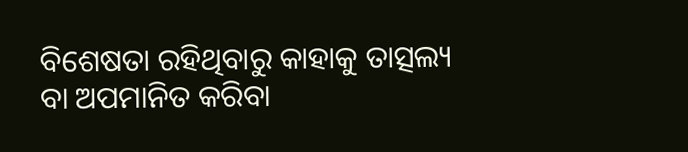ବିଶେଷତା ରହିଥିବାରୁ କାହାକୁ ତାତ୍ସଲ୍ୟ ବା ଅପମାନିତ କରିବା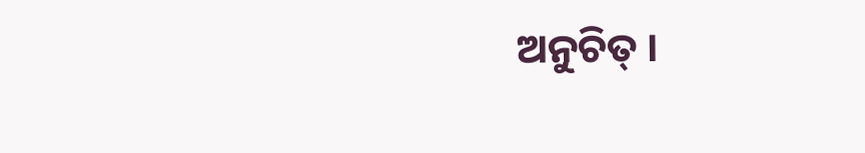ଅନୁଚିତ୍ ।